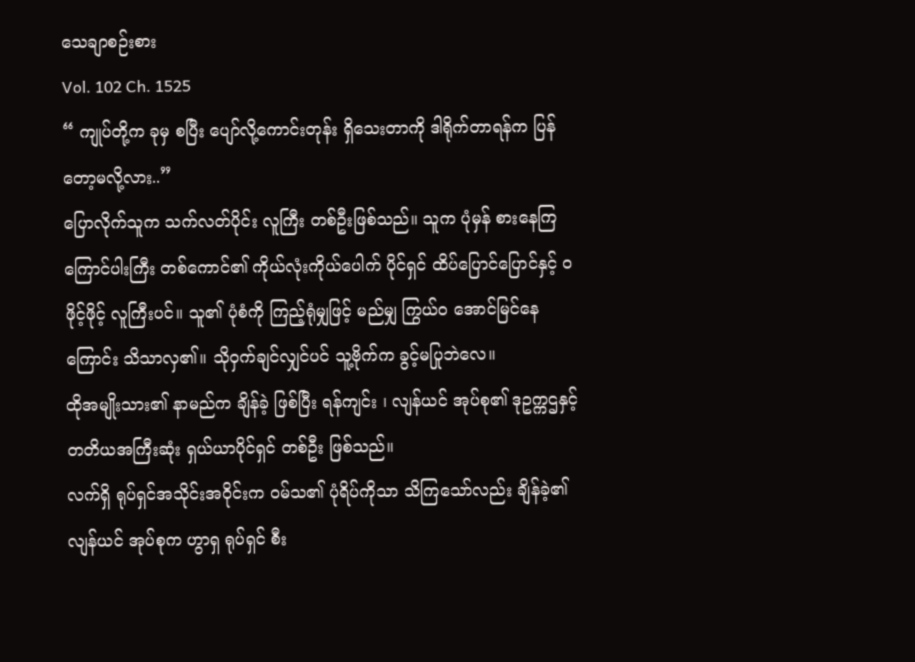သေချာစဉ်းစား
Vol. 102 Ch. 1525
“ ကျုပ်တို့က ခုမှ စပြီး ပျော်လို့ကောင်းတုန်း ရှိသေးတာကို ဒါရိုက်တာရန်က ပြန်တော့မလို့လား..”
ပြောလိုက်သူက သက်လတ်ပိုင်း လူကြီး တစ်ဦးဖြစ်သည်။ သူက ပုံမှန် စားနေကြ ကြောင်ပါးကြီး တစ်ကောင်၏ ကိုယ်လုံးကိုယ်ပေါက် ပိုင်ရှင် ထိပ်ပြောင်ပြောင်နှင့် ဝဖိုင့်ဖိုင့် လူကြီးပင်။ သူ၏ ပုံစံကို ကြည့်ရုံမျှဖြင့် မည်မျှ ကြွယ်ဝ အောင်မြင်နေကြောင်း သိသာလှ၏။ သိုဝှက်ချင်လျှင်ပင် သူ့ဗိုက်က ခွင့်မပြုဘဲလေ။
ထိုအမျိုးသား၏ နာမည်က ချိန်ခဲ့ ဖြစ်ပြီး ရန်ကျင်း ၊ လျန်ယင် အုပ်စု၏ ဒုဥက္ကဌနှင့် တတိယအကြီးဆုံး ရှယ်ယာပိုင်ရှင် တစ်ဦး ဖြစ်သည်။
လက်ရှိ ရုပ်ရှင်အသိုင်းအဝိုင်းက ဝမ်သ၏ ပုံရိပ်ကိုသာ သိကြသော်လည်း ချိန်ခဲ့၏ လျန်ယင် အုပ်စုက ဟွာရှ ရုပ်ရှင် စီး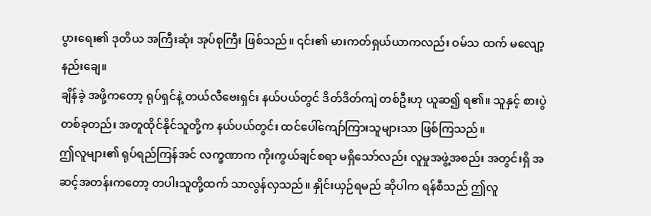ပွားရေး၏ ဒုတိယ အကြီးဆုံး အုပ်စုကြီး ဖြစ်သည်။ ၎င်း၏ မားကတ်ရှယ်ယာကလည်း ဝမ်သ ထက် မလျော့နည်းချေ။
ချိန်ခဲ့ အဖို့ကတော့ ရုပ်ရှင်နဲ့ တယ်လီဗေးရှင်း နယ်ပယ်တွင် ဒိတ်ဒိတ်ကျဲ တစ်ဦးဟု ယူဆ၍ ရ၏။ သူနှင့် စားပွဲတစ်ခုတည်း အတူထိုင်နိုင်သူတို့က နယ်ပယ်တွင်း ထင်ပေါ်ကျော်ကြားသူများသာ ဖြစ်ကြသည်။
ဤလူများ၏ ရုပ်ရည်ကြန်အင် လက္ခဏာက ကိုးကွယ်ချင်စရာ မရှိသော်လည်း လူမှုအဖွဲ့အစည်း အတွင်းရှိ အဆင့်အတန်းကတော့ တပါးသူတို့ထက် သာလွန်လှသည်။ နှိုင်းယှဉ်ရမည် ဆိုပါက ရန်စီသည် ဤလူ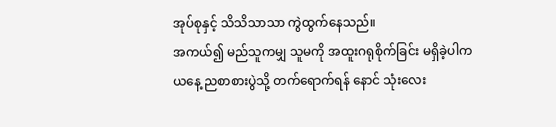အုပ်စုနှင့် သိသိသာသာ ကွဲထွက်နေသည်။
အကယ်၍ မည်သူကမျှ သူမကို အထူးဂရုစိုက်ခြင်း မရှိခဲ့ပါက ယနေ့ ညစာစားပွဲသို့ တက်ရောက်ရန် နောင် သုံးလေး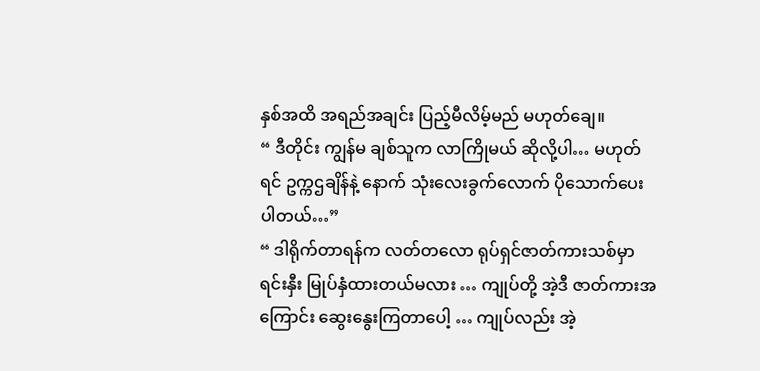နှစ်အထိ အရည်အချင်း ပြည့်မီလိမ့်မည် မဟုတ်ချေ။
“ ဒီတိုင်း ကျွန်မ ချစ်သူက လာကြိုမယ် ဆိုလို့ပါ… မဟုတ်ရင် ဥက္ကဌချိန်နဲ့ နောက် သုံးလေးခွက်လောက် ပိုသောက်ပေးပါတယ်…”
“ ဒါရိုက်တာရန်က လတ်တလော ရုပ်ရှင်ဇာတ်ကားသစ်မှာ ရင်းနှီး မြုပ်နှံထားတယ်မလား … ကျုပ်တို့ အဲ့ဒီ ဇာတ်ကားအကြောင်း ဆွေးနွေးကြတာပေါ့ … ကျုပ်လည်း အဲ့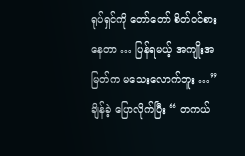ရုပ်ရှင်ကို တော်တော် စိတ်ဝင်စားနေတာ … ပြန်ရမယ့် အကျိုးအမြတ်က မသေးလောက်ဘူး …” ချိန်ခဲ့ ပြောလိုက်ပြီး “ တကယ်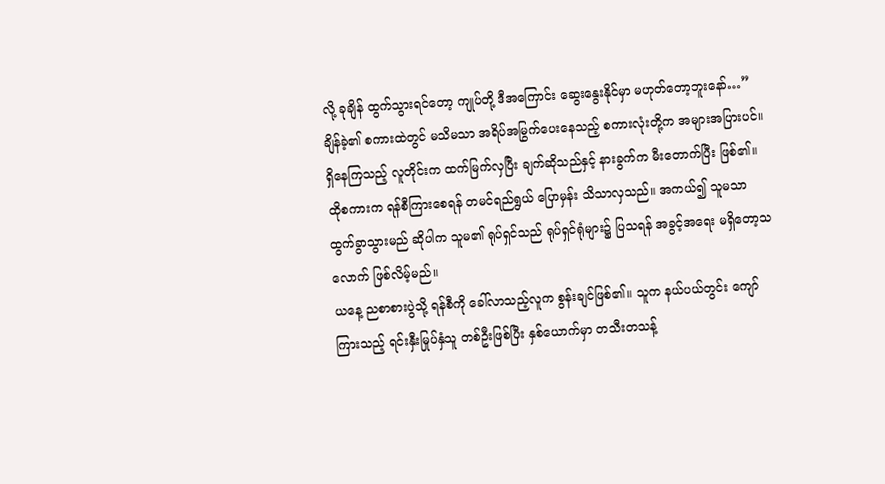လို့ ခုချိန် ထွက်သွားရင်တော့ ကျုပ်တို့ ဒီအကြောင်း ဆွေးနွေးနိုင်မှာ မဟုတ်တော့ဘူးနော်…”
ချိန်ခဲ့၏ စကားထဲတွင် မသိမသာ အရိပ်အမြွက်ပေးနေသည့် စကားလုံးတို့က အများအပြားပင်။ ရှိနေကြသည့် လူတိုင်းက ထက်မြက်လှပြီး ချက်ဆိုသည်နှင့် နားခွက်က မီးတောက်ပြီး ဖြစ်၏။
ထိုစကားက ရန်စီကြားစေရန် တမင်ရည်ရွယ် ပြောမှန်း သိသာလှသည်။ အကယ်၍ သူမသာ ထွက်ခွာသွားမည် ဆိုပါက သူမ၏ ရုပ်ရှင်သည် ရုပ်ရှင်ရုံများ၌ ပြသရန် အခွင့်အရေး မရှိတော့သလောက် ဖြစ်လိမ့်မည်။
ယနေ့ ညစာစားပွဲသို့ ရန်စီကို ခေါ်လာသည့်လူက စွန်းချင်ဖြစ်၏။ သူက နယ်ပယ်တွင်း ကျော်ကြားသည့် ရင်းနှီးမြုပ်နှံသူ တစ်ဦးဖြစ်ပြီး နှစ်ယောက်မှာ တသီးတသန့်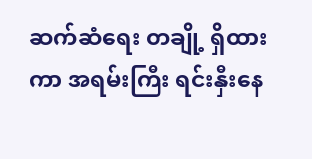ဆက်ဆံရေး တချို့ ရှိထားကာ အရမ်းကြီး ရင်းနှီးနေ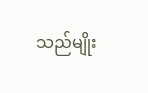သည်မျိုး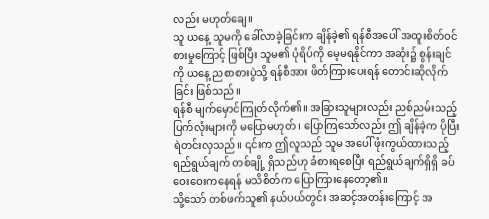လည်း မဟုတ်ချေ။
သူ ယနေ့ သူမကို ခေါ်လာခဲ့ခြင်းက ချိန်ခဲ့၏ ရန်စီအပေါ် အထူးစိတ်ဝင်စားမှုကြောင့် ဖြစ်ပြီး သူမ၏ ပုံရိပ်ကို မေ့မရနိုင်ကာ အဆုံး၌ စွန်းချင်ကို ယနေ့ ညစာစားပွဲသို့ ရန်စီအား ဖိတ်ကြားပေးရန် တောင်းဆိုလိုက်ခြင်း ဖြစ်သည်။
ရန်စီ မျက်မှောင်ကြုတ်လိုက်၏။ အခြားသူများလည်း ညစ်ညမ်းသည့် ပြက်လုံးများကို မပြောမဟုတ် ၊ ပြောကြသော်လည်း ဤ ချိန်ခဲ့က ပိုပြီး ရဲတင်းလှသည်။ ၎င်းက ဤလူသည် သူမ အပေါ် ဖုံးကွယ်ထားသည့် ရည်ရွယ်ချက် တစ်ချို့ ရှိသည်ဟု ခံစားရစေပြီး ရည်ရွယ်ချက်ရှိရှိ ခပ်ဝေးဝေးကနေရန် မသိစိတ်က ပြောကြားနေတော့၏။
သို့သော် တစ်ဖက်သူ၏ နယ်ပယ်တွင်း အဆင့်အတန်းကြောင့် အ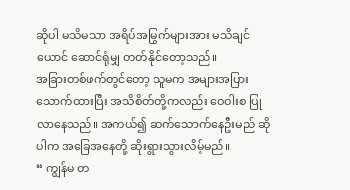ဆိုပါ မသိမသာ အရိပ်အမြွက်များအား မသိချင်ယောင် ဆောင်ရုံမျှ တတ်နိုင်တော့သည်။
အခြားတစ်ဖက်တွင်တော့ သူမက အများအပြား သောက်ထားပြီး အသိစိတ်တို့ကလည်း ဝေဝါးစ ပြုလာနေသည်။ အကယ်၍ ဆက်သောက်နေဦးမည် ဆိုပါက အခြေအနေတို့ ဆိုးရွားသွားလိမ့်မည်။
“ ကျွန်မ တ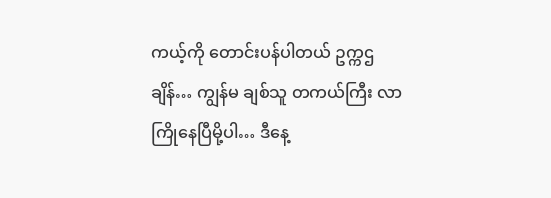ကယ့်ကို တောင်းပန်ပါတယ် ဥက္ကဌချိန်… ကျွန်မ ချစ်သူ တကယ်ကြီး လာကြိုနေပြီမို့ပါ… ဒီနေ့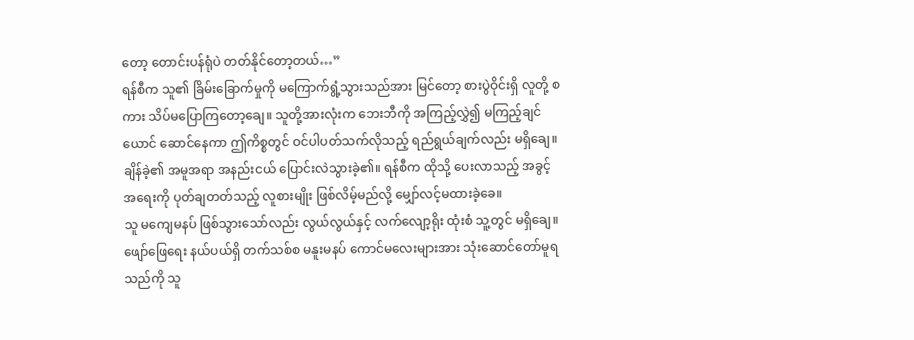တော့ တောင်းပန်ရုံပဲ တတ်နိုင်တော့တယ်…”
ရန်စီက သူ၏ ခြိမ်းခြောက်မှုကို မကြောက်ရွံ့သွားသည်အား မြင်တော့ စားပွဲဝိုင်းရှိ လူတို့ စကား သိပ်မပြောကြတော့ချေ။ သူတို့အားလုံးက ဘေးဘီကို အကြည့်လွှဲ၍ မကြည့်ချင်ယောင် ဆောင်နေကာ ဤကိစ္စတွင် ဝင်ပါပတ်သက်လိုသည့် ရည်ရွယ်ချက်လည်း မရှိချေ။
ချိန်ခဲ့၏ အမူအရာ အနည်းငယ် ပြောင်းလဲသွားခဲ့၏။ ရန်စီက ထိုသို့ ပေးလာသည့် အခွင့်အရေးကို ပုတ်ချတတ်သည့် လူစားမျိုး ဖြစ်လိမ့်မည်လို့ မျှော်လင့်မထားခဲ့ခေ။
သူ မကျေမနပ် ဖြစ်သွားသော်လည်း လွယ်လွယ်နှင့် လက်လျော့ရိုး ထုံးစံ သူ့တွင် မရှိချေ။
ဖျော်ဖြေရေး နယ်ပယ်ရှိ တက်သစ်စ မနူးမနပ် ကောင်မလေးများအား သုံးဆောင်တော်မူရသည်ကို သူ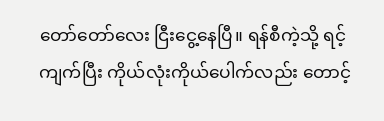တော်တော်လေး ငြီးငွေ့နေပြီ။ ရန်စီကဲ့သို့ ရင့်ကျက်ပြီး ကိုယ်လုံးကိုယ်ပေါက်လည်း တောင့်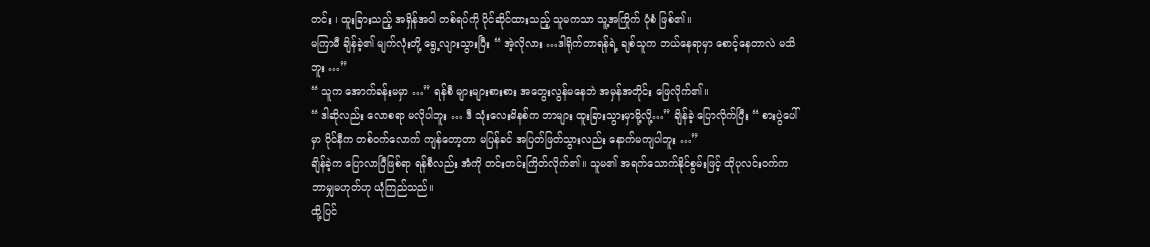တင်း ၊ ထူးခြားသည့် အရှိန်အဝါ တစ်ရပ်ကို ပိုင်ဆိုင်ထားသည့် သူမကသာ သူ့အကြိုက် ပုံစံ ဖြစ်၏။
မကြာမီ ချိန်ခဲ့၏ မျက်လုံးတို့ ရွေ့လျားသွားပြီး “ အဲ့လိုလား …ဒါရိုက်တာရန်ရဲ့ ချစ်သူက ဘယ်နေရာမှာ စောင့်နေတာလဲ မသိဘူး …”
“ သူက အောက်ခန်းမမှာ …” ရန်စီ များများစားစား အတွေးလွန်မနေဘဲ အမှန်အတိုင်း ဖြေလိုက်၏။
“ ဒါဆိုလည်း လောစရာ မလိုပါဘူး … ဒီ သုံးလေးမိနစ်က ဘာများ ထူးခြားသွားမှာမို့လို့…” ချိန်ခဲ့ ပြောလိုက်ပြီး “ စားပွဲပေါ်မှာ ဝိုင်နီက တစ်ဝက်လောက် ကျန်တော့တာ မပြန်ခင် အပြတ်ဖြတ်သွားလည်း နောက်မကျပါဘူး …”
ချိန်ခဲ့က ပြောလာပြီဖြစ်ရာ ရန်စီလည်း အံကို တင်းတင်းကြိတ်လိုက်၏။ သူမ၏ အရက်သောက်နိုင်စွမ်းဖြင့် ထိုပုလင်းဝက်က ဘာမျှမဟုတ်ဟု ယုံကြည်သည်။
ထို့ပြင်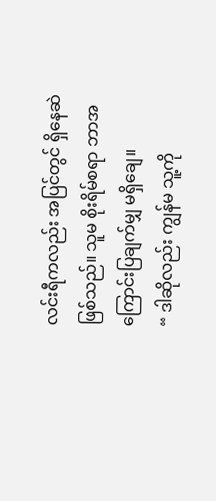လင်းရီကလည်း အပြင်တွင် ရှိနေဆဲ ဖြစ်သည်။ သူမ စိုးရိမ်စရာ ဘာအကြောင်းပြချက်မျှ မရှိချေ။
“ ဒါဆိုလည်း ကျွန်မ သူ့ကို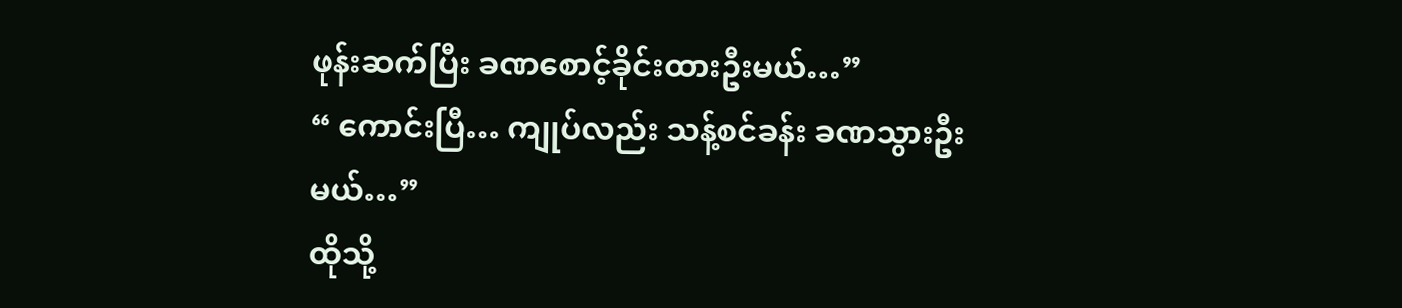ဖုန်းဆက်ပြီး ခဏစောင့်ခိုင်းထားဦးမယ်…”
“ ကောင်းပြီ… ကျုပ်လည်း သန့်စင်ခန်း ခဏသွားဦးမယ်…”
ထိုသို့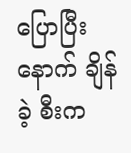ပြောပြီးနောက် ချိန်ခဲ့ စီးက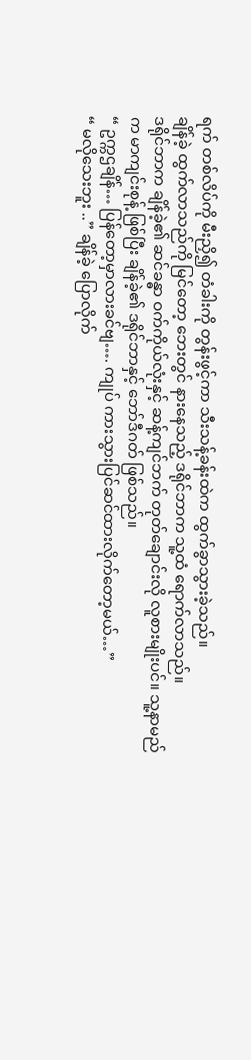ရက် တစ်လိပ်ကို မီးညှိ၍ တံခါးကို တွန်းဖွင့်ကာ သီးသန့်ခန်းထဲက ထွက်ခွာသွားခဲ့သည်။
ချိန်ခဲ့ ထွက်လာသည်ကို မြင်တော့ ဘေးတွင် နားနေသည့် ဒရိုင်ဘာက သူ့ထံ ရောက်လာသည်။
ဒရိုင်ဘာက ချိန်ခဲ့၏ ဆင်ခန္ဓာ ဝက်ကိုယ်လုံးနှင့် ဆန့်ကျင်ဘက် တုတ်ချောင်းလို လူစားမျိုးပင်။ သူ့နာမည်က မာကျင်းစုန့် ဖြစ်ပြီး ချိန်ခဲ့၏ ဒရိုင်ဘာနှင့် ဘော်ဒီဂတ် ဖြစ်သည်။
“ ဥက္ကဌချိန်… ပြန်တော့မှာလားခင်ဗျ…. ကျုပ် ကားသွားပြင်ဆင်ထားလိုက်တော့မယ်…”
“ မလိုသေးဘူး ..” ချိန်ခဲ့ ပြောလိုက်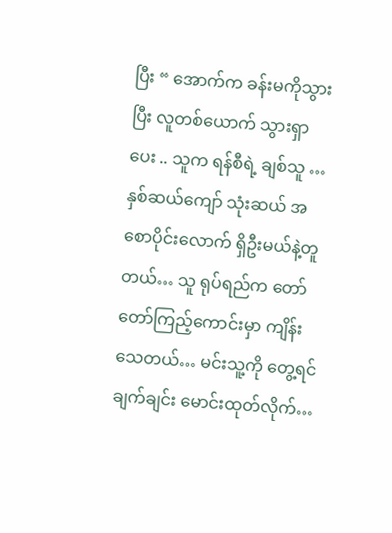ပြီး “ အောက်က ခန်းမကိုသွားပြီး လူတစ်ယောက် သွားရှာပေး .. သူက ရန်စီရဲ့ ချစ်သူ … နှစ်ဆယ်ကျော် သုံးဆယ် အစောပိုင်းလောက် ရှိဦးမယ်နဲ့တူတယ်… သူ ရုပ်ရည်က တော်တော်ကြည့်ကောင်းမှာ ကျိန်းသေတယ်… မင်းသူ့ကို တွေ့ရင် ချက်ချင်း မောင်းထုတ်လိုက်…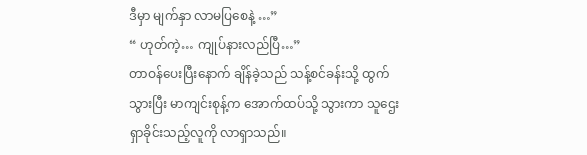ဒီမှာ မျက်နှာ လာမပြစေနဲ့ …”
“ ဟုတ်ကဲ့… ကျုပ်နားလည်ပြီ…”
တာဝန်ပေးပြီးနောက် ချိန်ခဲ့သည် သန့်စင်ခန်းသို့ ထွက်သွားပြီး မာကျင်းစုန့်က အောက်ထပ်သို့ သွားကာ သူဌေး ရှာခိုင်းသည့်လူကို လာရှာသည်။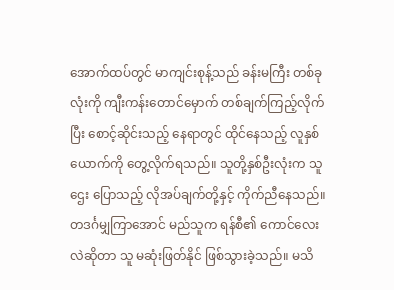အောက်ထပ်တွင် မာကျင်းစုန့်သည် ခန်းမကြီး တစ်ခုလုံးကို ကျီးကန်းတောင်မှောက် တစ်ချက်ကြည့်လိုက်ပြီး စောင့်ဆိုင်းသည့် နေရာတွင် ထိုင်နေသည့် လူနှစ်ယောက်ကို တွေ့လိုက်ရသည်။ သူတို့နှစ်ဦးလုံးက သူဌေး ပြောသည့် လိုအပ်ချက်တို့နှင့် ကိုက်ညီနေသည်။
တဒင်္ဂမျှကြာအောင် မည်သူက ရန်စီ၏ ကောင်လေးလဲဆိုတာ သူ မဆုံးဖြတ်နိုင် ဖြစ်သွားခဲ့သည်။ မသိ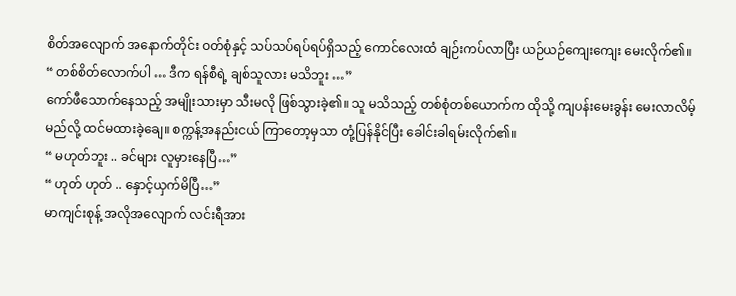စိတ်အလျောက် အနောက်တိုင်း ဝတ်စုံနှင့် သပ်သပ်ရပ်ရပ်ရှိသည့် ကောင်လေးထံ ချဉ်းကပ်လာပြီး ယဉ်ယဉ်ကျေးကျေး မေးလိုက်၏။
“ တစ်စိတ်လောက်ပါ … ဒီက ရန်စီရဲ့ ချစ်သူလား မသိဘူး …”
ကော်ဖီသောက်နေသည့် အမျိုးသားမှာ သီးမလို ဖြစ်သွားခဲ့၏။ သူ မသိသည့် တစ်စုံတစ်ယောက်က ထိုသို့ ကျပန်းမေးခွန်း မေးလာလိမ့်မည်လို့ ထင်မထားခဲ့ချေ။ စက္ကန့်အနည်းငယ် ကြာတော့မှသာ တုံ့ပြန်နိုင်ပြီး ခေါင်းခါရမ်းလိုက်၏။
“ မဟုတ်ဘူး .. ခင်များ လူမှားနေပြီ…”
“ ဟုတ် ဟုတ် .. နှောင့်ယှက်မိပြီ…”
မာကျင်းစုန့် အလိုအလျောက် လင်းရီအား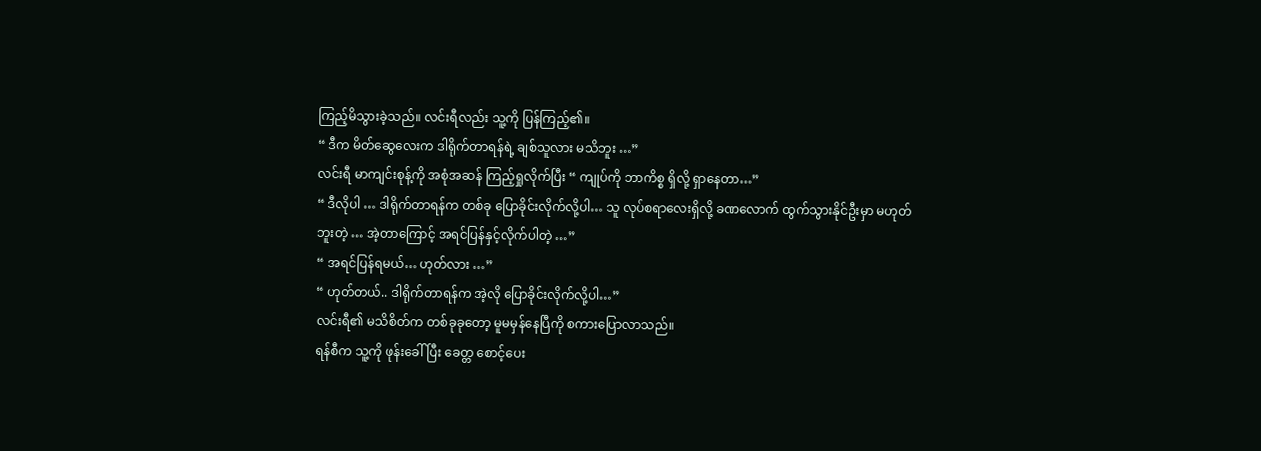ကြည့်မိသွားခဲ့သည်။ လင်းရီလည်း သူ့ကို ပြန်ကြည့်၏။
“ ဒီက မိတ်ဆွေလေးက ဒါရိုက်တာရန်ရဲ့ ချစ်သူလား မသိဘူး …”
လင်းရီ မာကျင်းစုန့်ကို အစုံအဆန် ကြည့်ရှုလိုက်ပြီး “ ကျုပ်ကို ဘာကိစ္စ ရှိလို့ ရှာနေတာ…”
“ ဒီလိုပါ … ဒါရိုက်တာရန်က တစ်ခု ပြောခိုင်းလိုက်လို့ပါ… သူ လုပ်စရာလေးရှိလို့ ခဏလောက် ထွက်သွားနိုင်ဦးမှာ မဟုတ်ဘူးတဲ့ … အဲ့တာကြောင့် အရင်ပြန်နှင့်လိုက်ပါတဲ့ …”
“ အရင်ပြန်ရမယ်… ဟုတ်လား …”
“ ဟုတ်တယ်.. ဒါရိုက်တာရန်က အဲ့လို ပြောခိုင်းလိုက်လို့ပါ…”
လင်းရီ၏ မသိစိတ်က တစ်ခုခုတော့ မူမမှန်နေပြီကို စကားပြောလာသည်။
ရန်စီက သူ့ကို ဖုန်းခေါ်ပြီး ခေတ္တ စောင့်ပေး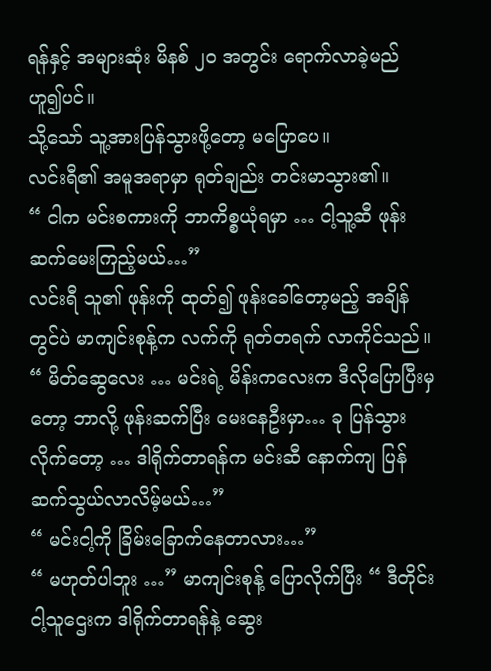ရန်နှင့် အများဆုံး မိနစ် ၂၀ အတွင်း ရောက်လာခဲ့မည် ဟူ၍ပင်။
သို့သော် သူ့အားပြန်သွားဖို့တော့ မပြောပေ။
လင်းရီ၏ အမူအရာမှာ ရုတ်ချည်း တင်းမာသွား၏။
“ ငါက မင်းစကားကို ဘာကိစ္စယုံရမှာ … ငါ့သူ့ဆီ ဖုန်းဆက်မေးကြည့်မယ်…”
လင်းရီ သူ၏ ဖုန်းကို ထုတ်၍ ဖုန်းခေါ်တော့မည့် အချိန်တွင်ပဲ မာကျင်းစုန့်က လက်ကို ရုတ်တရက် လာကိုင်သည်။
“ မိတ်ဆွေလေး … မင်းရဲ့ မိန်းကလေးက ဒီလိုပြောပြီးမှတော့ ဘာလို့ ဖုန်းဆက်ပြီး မေးနေဦးမှာ… ခု ပြန်သွားလိုက်တော့ … ဒါရိုက်တာရန်က မင်းဆီ နောက်ကျ ပြန်ဆက်သွယ်လာလိမ့်မယ်…”
“ မင်းငါ့ကို ခြိမ်းခြောက်နေတာလား…”
“ မဟုတ်ပါဘူး …” မာကျင်းစုန့် ပြောလိုက်ပြီး “ ဒီတိုင်း ငါ့သူဌေးက ဒါရိုက်တာရန်နဲ့ ဆွေး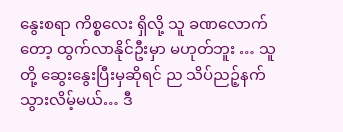နွေးစရာ ကိစ္စလေး ရှိလို့ သူ ခဏလောက်တော့ ထွက်လာနိုင်ဦးမှာ မဟုတ်ဘူး … သူတို့ ဆွေးနွေးပြီးမှဆိုရင် ည သိပ်ညဉ့်နက်သွားလိမ့်မယ်… ဒီ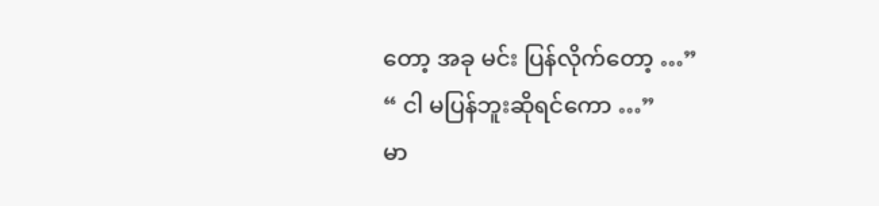တော့ အခု မင်း ပြန်လိုက်တော့ …”
“ ငါ မပြန်ဘူးဆိုရင်ကော …”
မာ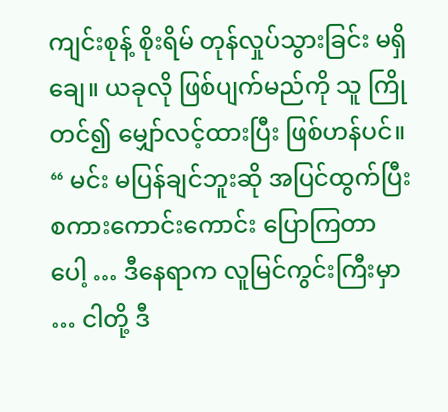ကျင်းစုန့် စိုးရိမ် တုန်လှုပ်သွားခြင်း မရှိချေ။ ယခုလို ဖြစ်ပျက်မည်ကို သူ ကြိုတင်၍ မျှော်လင့်ထားပြီး ဖြစ်ဟန်ပင်။
“ မင်း မပြန်ချင်ဘူးဆို အပြင်ထွက်ပြီး စကားကောင်းကောင်း ပြောကြတာပေါ့ … ဒီနေရာက လူမြင်ကွင်းကြီးမှာ … ငါတို့ ဒီ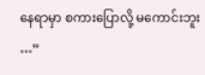နေရာမှာ စကားပြောလို့ မကောင်းဘူး …”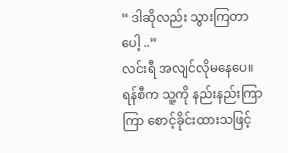“ ဒါဆိုလည်း သွားကြတာပေါ့ ..”
လင်းရီ အလျင်လိုမနေပေ။ ရန်စီက သူ့ကို နည်းနည်းကြာကြာ စောင့်ခိုင်းထားသဖြင့်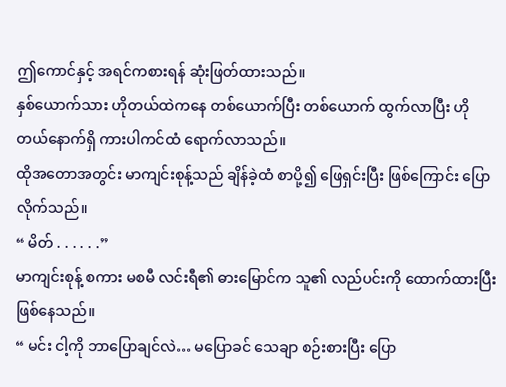ဤကောင်နှင့် အရင်ကစားရန် ဆုံးဖြတ်ထားသည်။
နှစ်ယောက်သား ဟိုတယ်ထဲကနေ တစ်ယောက်ပြီး တစ်ယောက် ထွက်လာပြီး ဟိုတယ်နောက်ရှိ ကားပါကင်ထံ ရောက်လာသည်။
ထိုအတောအတွင်း မာကျင်းစုန့်သည် ချိန်ခဲ့ထံ စာပို့၍ ဖြေရှင်းပြီး ဖြစ်ကြောင်း ပြောလိုက်သည်။
“ မိတ် . . . . . .”
မာကျင်းစုန့် စကား မစမီ လင်းရီ၏ ဓားမြောင်က သူ၏ လည်ပင်းကို ထောက်ထားပြီး ဖြစ်နေသည်။
“ မင်း ငါ့ကို ဘာပြောချင်လဲ… မပြောခင် သေချာ စဉ်းစားပြီး ပြော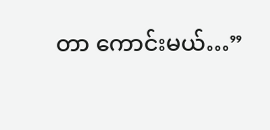တာ ကောင်းမယ်…”